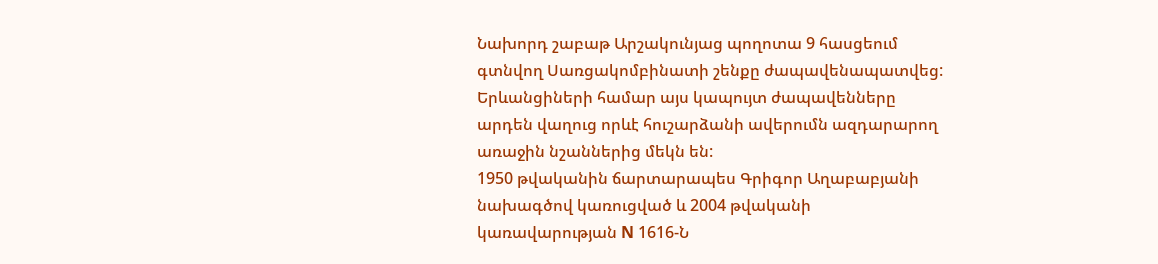Նախորդ շաբաթ Արշակունյաց պողոտա 9 հասցեում գտնվող Սառցակոմբինատի շենքը ժապավենապատվեց: Երևանցիների համար այս կապույտ ժապավենները արդեն վաղուց որևէ հուշարձանի ավերումն ազդարարող առաջին նշաններից մեկն են:
1950 թվականին ճարտարապես Գրիգոր Աղաբաբյանի նախագծով կառուցված և 2004 թվականի կառավարության N 1616-Ն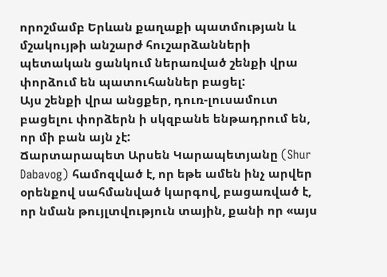որոշմամբ Երևան քաղաքի պատմության և մշակույթի անշարժ հուշարձանների պետական ցանկում ներառված շենքի վրա փորձում են պատուհաններ բացել:
Այս շենքի վրա անցքեր, դուռ-լուսամուտ բացելու փորձերն ի սկզբանե ենթադրում են, որ մի բան այն չէ:
Ճարտարապետ Արսեն Կարապետյանը (Shur Dabavog) համոզված է, որ եթե ամեն ինչ արվեր օրենքով սահմանված կարգով, բացառված է, որ նման թույլտվություն տային, քանի որ «այս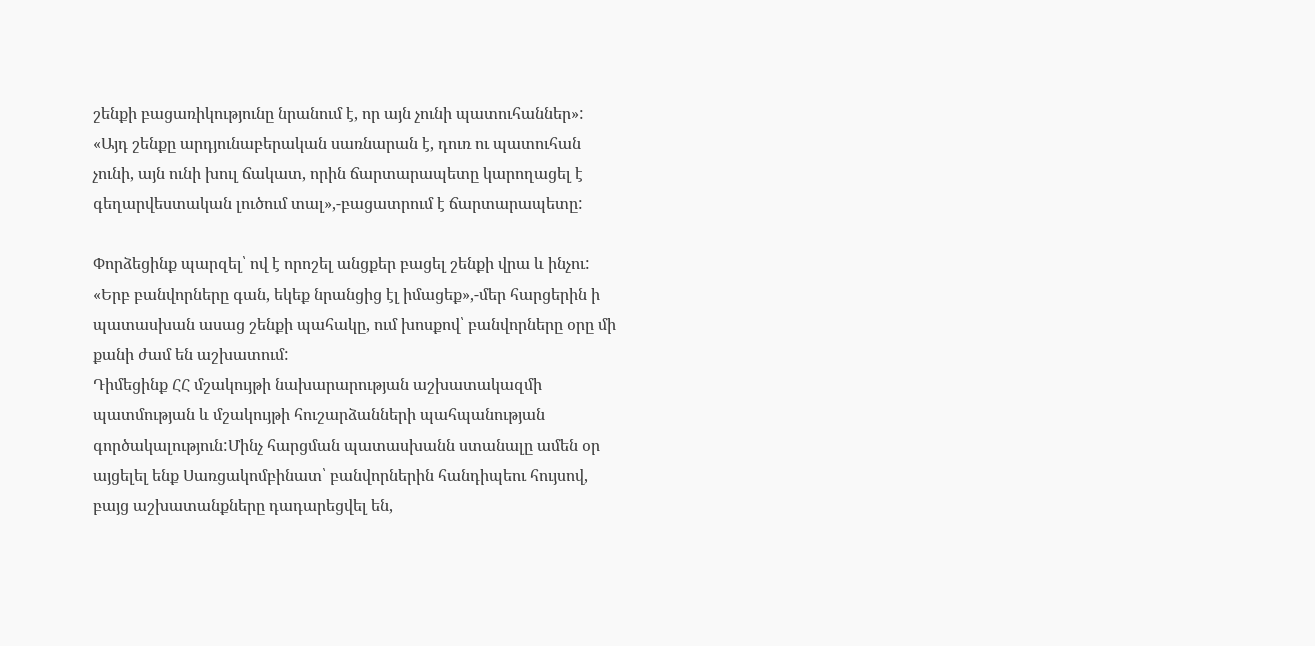շենքի բացառիկությունը նրանում է, որ այն չունի պատուհաններ»:
«Այդ շենքը արդյունաբերական սառնարան է, դուռ ու պատուհան չունի, այն ունի խուլ ճակատ, որին ճարտարապետը կարողացել է գեղարվեստական լուծում տալ»,-բացատրում է ճարտարապետը:

Փորձեցինք պարզել՝ ով է որոշել անցքեր բացել շենքի վրա և ինչու:
«Երբ բանվորները գան, եկեք նրանցից էլ իմացեք»,-մեր հարցերին ի պատասխան ասաց շենքի պահակը, ում խոսքով՝ բանվորները օրը մի քանի ժամ են աշխատում:
Դիմեցինք ՀՀ մշակույթի նախարարության աշխատակազմի պատմության և մշակույթի հուշարձանների պահպանության գործակալություն:Մինչ հարցման պատասխանն ստանալը ամեն օր այցելել ենք Սառցակոմբինատ՝ բանվորներին հանդիպեու հույսով, բայց աշխատանքները դադարեցվել են,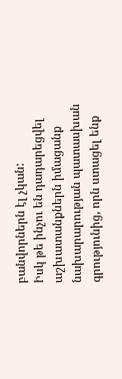բանվորներն էլ չկան:
Իսկ թե ինչու են դադարեցվել աշխատանքներն իմացանք նախարարության պատասխան գրությունից, որն ստացել ենք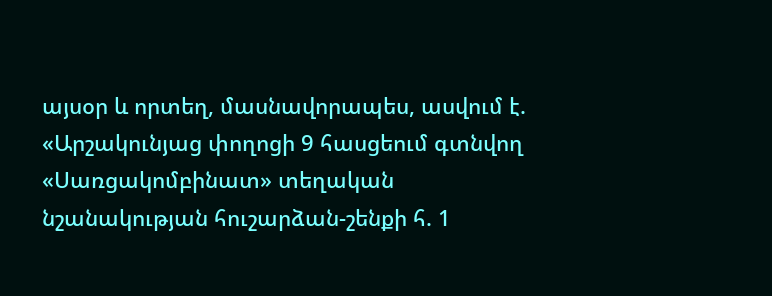այսօր և որտեղ, մասնավորապես, ասվում է. «Արշակունյաց փողոցի 9 հասցեում գտնվող «Սառցակոմբինատ» տեղական նշանակության հուշարձան-շենքի հ. 1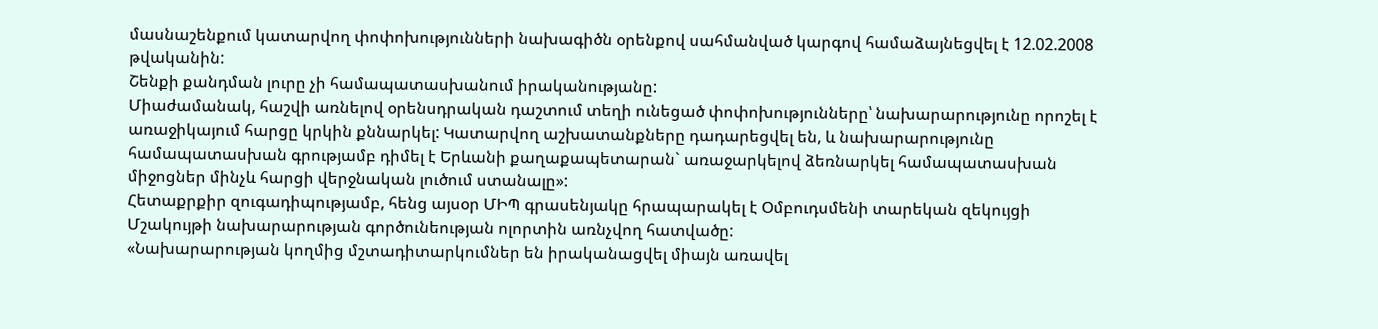մասնաշենքում կատարվող փոփոխությունների նախագիծն օրենքով սահմանված կարգով համաձայնեցվել է 12.02.2008 թվականին:
Շենքի քանդման լուրը չի համապատասխանում իրականությանը:
Միաժամանակ, հաշվի առնելով օրենսդրական դաշտում տեղի ունեցած փոփոխությունները՝ նախարարությունը որոշել է առաջիկայում հարցը կրկին քննարկել: Կատարվող աշխատանքները դադարեցվել են, և նախարարությունը համապատասխան գրությամբ դիմել է Երևանի քաղաքապետարան` առաջարկելով ձեռնարկել համապատասխան միջոցներ մինչև հարցի վերջնական լուծում ստանալը»:
Հետաքրքիր զուգադիպությամբ, հենց այսօր ՄԻՊ գրասենյակը հրապարակել է Օմբուդսմենի տարեկան զեկույցի Մշակույթի նախարարության գործունեության ոլորտին առնչվող հատվածը:
«Նախարարության կողմից մշտադիտարկումներ են իրականացվել միայն առավել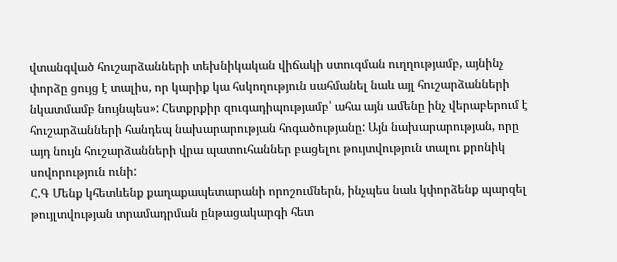վտանգված հուշարձանների տեխնիկական վիճակի ստուգման ուղղությամբ, այնինչ փորձը ցույց է տալիս, որ կարիք կա հսկողություն սահմանել նաև այլ հուշարձանների նկատմամբ նույնպես»: Հետքրքիր զուգադիպությամբ՝ ահա այն ամենը ինչ վերաբերում է հուշարձանների հանդեպ նախարարության հոգածությանը: Այն նախարարության, որը այդ նույն հուշարձանների վրա պատուհաններ բացելու թույտվություն տալու քրոնիկ սովորություն ունի:
Հ.Գ Մենք կհետևենք քաղաքապետարանի որոշումներն, ինչպես նաև կփորձենք պարզել թույլտվության տրամադրման ընթացակարգի հետ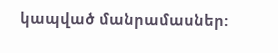կապված մանրամասներ: